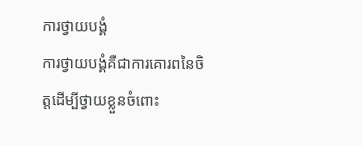ការថ្វាយបង្គំ
ការថ្វាយបង្គំគឺជាការគោរពនៃចិត្តដើម្បីថ្វាយខ្លួនចំពោះ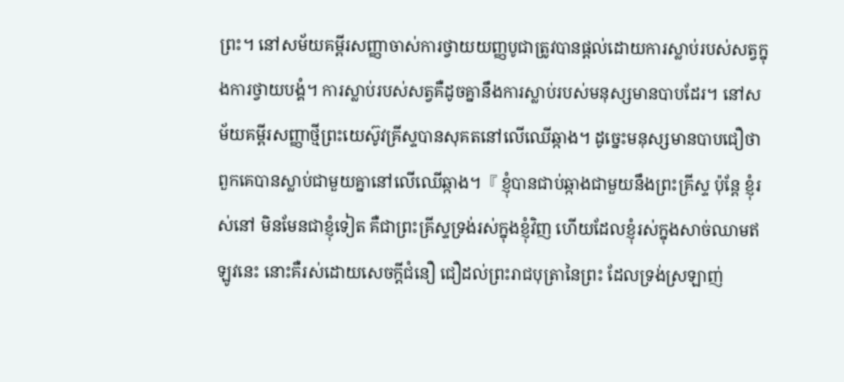ព្រះ។ នៅសម័យគម្ពីរសញ្ញាចាស់ការថ្វាយយញ្ញបូជាត្រូវបានផ្តល់ដោយការស្លាប់របស់សត្វក្នុងការថ្វាយបង្គំ។ ការស្លាប់របស់សត្វគឺដូចគ្នានឹងការស្លាប់របស់មនុស្សមានបាបដែរ។ នៅសម័យគម្ពីរសញ្ញាថ្មីព្រះយេស៊ូវគ្រីស្ទបានសុគតនៅលើឈើឆ្កាង។ ដូច្នេះមនុស្សមានបាបជឿថាពួកគេបានស្លាប់ជាមួយគ្នានៅលើឈើឆ្កាង។『 ខ្ញុំបានជាប់ឆ្កាងជាមួយនឹងព្រះគ្រីស្ទ ប៉ុន្តែ ខ្ញុំរស់នៅ មិនមែនជាខ្ញុំទៀត គឺជាព្រះគ្រីស្ទទ្រង់រស់ក្នុងខ្ញុំវិញ ហើយដែលខ្ញុំរស់ក្នុងសាច់ឈាមឥឡូវនេះ នោះគឺរស់ដោយសេចក្ដីជំនឿ ជឿដល់ព្រះរាជបុត្រានៃព្រះ ដែលទ្រង់ស្រឡាញ់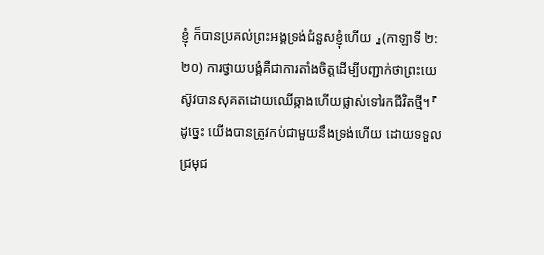ខ្ញុំ ក៏បានប្រគល់ព្រះអង្គទ្រង់ជំនួសខ្ញុំហើយ 』(កាឡាទី ២:២០) ការថ្វាយបង្គំគឺជាការតាំងចិត្តដើម្បីបញ្ជាក់ថាព្រះយេស៊ូវបានសុគតដោយឈើឆ្កាងហើយផ្លាស់ទៅរកជីវិតថ្មី។『 ដូច្នេះ យើងបានត្រូវកប់ជាមួយនឹងទ្រង់ហើយ ដោយទទួលជ្រមុជ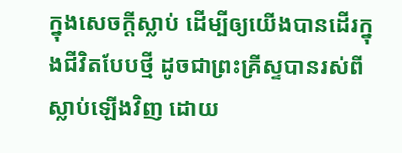ក្នុងសេចក្ដីស្លាប់ ដើម្បីឲ្យយើងបានដើរក្នុងជីវិតបែបថ្មី ដូចជាព្រះគ្រីស្ទបានរស់ពីស្លាប់ឡើងវិញ ដោយ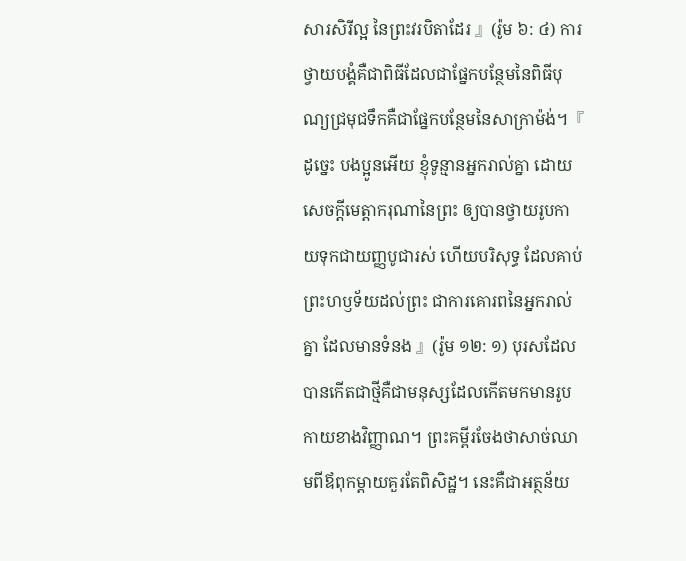សារសិរីល្អ នៃព្រះវរបិតាដែរ 』(រ៉ូម ៦: ៤) ការថ្វាយបង្គំគឺជាពិធីដែលជាផ្នែកបន្ថែមនៃពិធីបុណ្យជ្រមុជទឹកគឺជាផ្នែកបន្ថែមនៃសាក្រាម៉ង់។『 ដូច្នេះ បងប្អូនអើយ ខ្ញុំទូន្មានអ្នករាល់គ្នា ដោយសេចក្ដីមេត្តាករុណានៃព្រះ ឲ្យបានថ្វាយរូបកាយទុកជាយញ្ញបូជារស់ ហើយបរិសុទ្ធ ដែលគាប់ព្រះហឫទ័យដល់ព្រះ ជាការគោរពនៃអ្នករាល់គ្នា ដែលមានទំនង 』(រ៉ូម ១២: ១) បុរសដែលបានកើតជាថ្មីគឺជាមនុស្សដែលកើតមកមានរូបកាយខាងវិញ្ញាណ។ ព្រះគម្ពីរចែងថាសាច់ឈាមពីឪពុកម្តាយគួរតែពិសិដ្ឋ។ នេះគឺជាអត្ថន័យ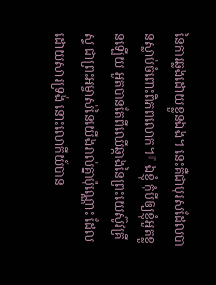នៃការឆ្លងដោយខ្លួនឯង។ នេះគឺជាបុរសដែលបានស្លាប់ចំពោះពិភពលោក។『 ឯខ្ញុំ កុំបីឲ្យខ្ញុំអួតខ្លួនឡើយ អួតបានតែពីឈើឆ្កាងនៃព្រះយេស៊ូវគ្រីស្ទ ជាព្រះអម្ចាស់នៃយើងរាល់គ្នាប៉ុណ្ណោះ ដែលដោយសារទ្រង់ នោះលោកីយ៍បាន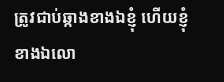ត្រូវជាប់ឆ្កាងខាងឯខ្ញុំ ហើយខ្ញុំខាងឯលោ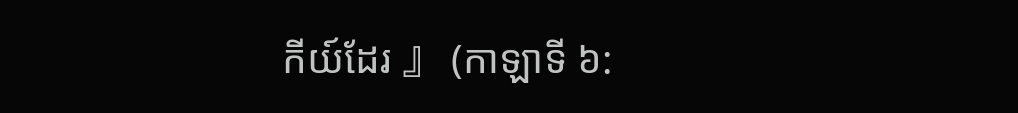កីយ៍ដែរ 』 (កាឡាទី ៦: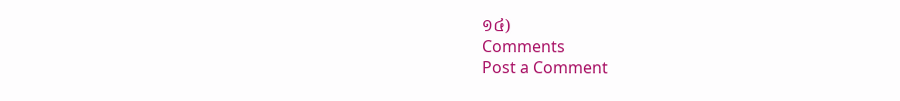១៤)
Comments
Post a Comment